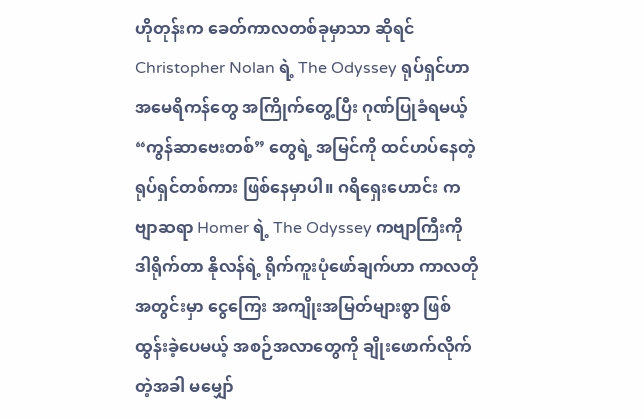ဟိုတုန်းက ခေတ်ကာလတစ်ခုမှာသာ ဆိုရင် Christopher Nolan ရဲ့ The Odyssey ရုပ်ရှင်ဟာ အမေရိကန်တွေ အကြိုက်တွေ့ပြီး ဂုဏ်ပြုခံရမယ့် “ကွန်ဆာဗေးတစ်” တွေရဲ့ အမြင်ကို ထင်ဟပ်နေတဲ့ ရုပ်ရှင်တစ်ကား ဖြစ်နေမှာပါ။ ဂရိရှေးဟောင်း ကဗျာဆရာ Homer ရဲ့ The Odyssey ကဗျာကြီးကို ဒါရိုက်တာ နိုလန်ရဲ့ ရိုက်ကူးပုံဖော်ချက်ဟာ ကာလတို အတွင်းမှာ ငွေကြေး အကျိုးအမြတ်များစွာ ဖြစ်ထွန်းခဲ့ပေမယ့် အစဉ်အလာတွေကို ချိုးဖောက်လိုက်တဲ့အခါ မမျှော်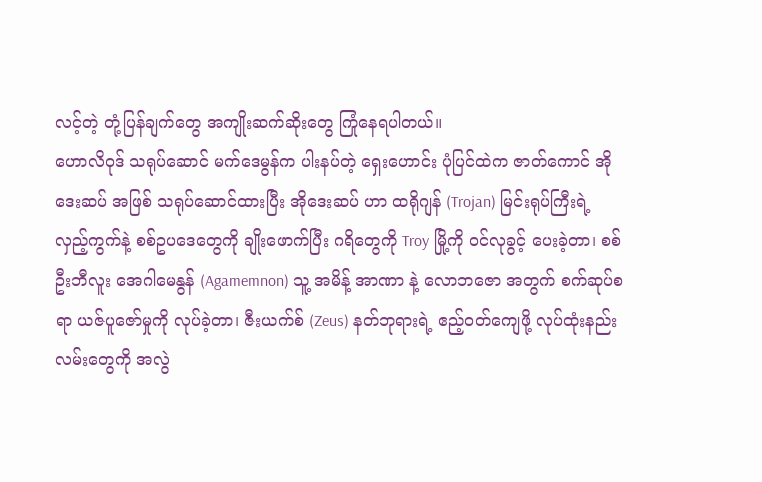လင့်တဲ့ တုံ့ပြန်ချက်တွေ အကျိုးဆက်ဆိုးတွေ ကြုံနေရပါတယ်။
ဟောလိဝုဒ် သရုပ်ဆောင် မက်ဒေမွန်က ပါးနပ်တဲ့ ရှေးဟောင်း ပုံပြင်ထဲက ဇာတ်ကောင် အိုဒေးဆပ် အဖြစ် သရုပ်ဆောင်ထားပြီး အိုဒေးဆပ် ဟာ ထရိုဂျန် (Trojan) မြင်းရုပ်ကြီးရဲ့ လှည့်ကွက်နဲ့ စစ်ဥပဒေတွေကို ချိုးဖောက်ပြီး ဂရိတွေကို Troy မြို့ကို ဝင်လုခွင့် ပေးခဲ့တာ၊ စစ်ဦးဘီလူး အေဂါမေနွန် (Agamemnon) သူ့ အမိန့် အာဏာ နဲ့ လောဘဇော အတွက် စက်ဆုပ်စရာ ယဇ်ပူဇော်မှုကို လုပ်ခဲ့တာ၊ ဇီးယက်စ် (Zeus) နတ်ဘုရားရဲ့ ဧည့်ဝတ်ကျေဖို့ လုပ်ထုံးနည်းလမ်းတွေကို အလွဲ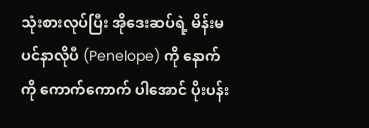သုံးစားလုပ်ပြီး အိုဒေးဆပ်ရဲ့ မိန်းမ ပင်နာလိုပီ (Penelope) ကို နောက်ကို ကောက်ကောက် ပါအောင် ပိုးပန်း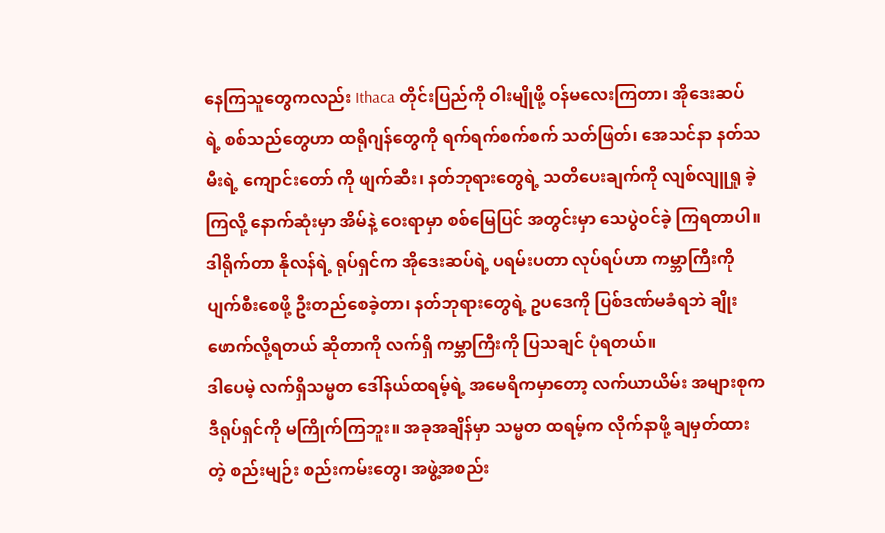နေကြသူတွေကလည်း Ithaca တိုင်းပြည်ကို ဝါးမျိုဖို့ ဝန်မလေးကြတာ၊ အိုဒေးဆပ် ရဲ့ စစ်သည်တွေဟာ ထရိုဂျန်တွေကို ရက်ရက်စက်စက် သတ်ဖြတ်၊ အေသင်နာ နတ်သမီးရဲ့ ကျောင်းတော် ကို ဖျက်ဆီး၊ နတ်ဘုရားတွေရဲ့ သတိပေးချက်ကို လျစ်လျူရှု ခဲ့ကြလို့ နောက်ဆုံးမှာ အိမ်နဲ့ ဝေးရာမှာ စစ်မြေပြင် အတွင်းမှာ သေပွဲဝင်ခဲ့ ကြရတာပါ။ ဒါရိုက်တာ နိုလန်ရဲ့ ရုပ်ရှင်က အိုဒေးဆပ်ရဲ့ ပရမ်းပတာ လုပ်ရပ်ဟာ ကမ္ဘာကြီးကို ပျက်စီးစေဖို့ ဦးတည်စေခဲ့တာ၊ နတ်ဘုရားတွေရဲ့ ဥပဒေကို ပြစ်ဒဏ်မခံရဘဲ ချိုးဖောက်လို့ရတယ် ဆိုတာကို လက်ရှိ ကမ္ဘာကြီးကို ပြသချင် ပုံရတယ်။
ဒါပေမဲ့ လက်ရှိသမ္မတ ဒေါ်နယ်ထရမ့်ရဲ့ အမေရိကမှာတော့ လက်ယာယိမ်း အများစုက ဒီရုပ်ရှင်ကို မကြိုက်ကြဘူး။ အခုအချိန်မှာ သမ္မတ ထရမ့်က လိုက်နာဖို့ ချမှတ်ထားတဲ့ စည်းမျဉ်း စည်းကမ်းတွေ၊ အဖွဲ့အစည်း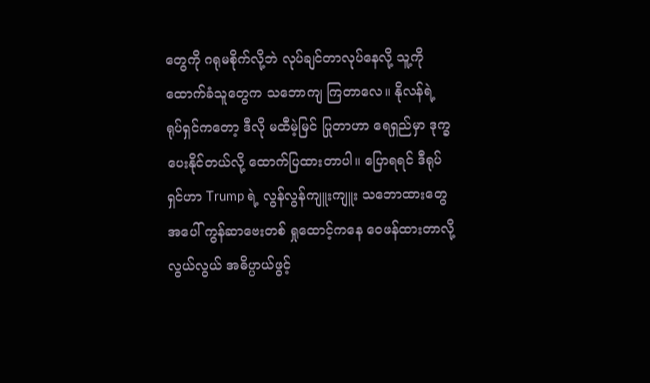တွေကို ဂရုမစိုက်လို့ဘဲ လုပ်ချင်တာလုပ်နေလို့ သူ့ကို ထောက်ခံသူတွေက သဘောကျ ကြတာလေ။ နိုလန်ရဲ့ ရုပ်ရှင်ကတော့ ဒီလို မထီမဲ့မြင် ပြုတာဟာ ရေရှည်မှာ ဒုက္ခ ပေးနိုင်တယ်လို့ ထောက်ပြထားတာပါ။ ပြောရရင် ဒီရုပ်ရှင်ဟာ Trump ရဲ့ လွန်လွန်ကျူးကျူး သဘောထားတွေအပေါ် ကွန်ဆာဗေးတစ် ရှုထောင့်ကနေ ဝေဖန်ထားတာလို့ လွယ်လွယ် အဓိပ္ပာယ်ဖွင့်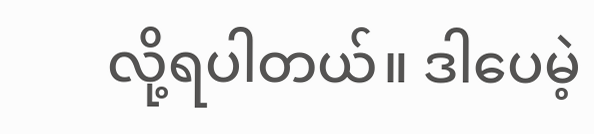လို့ရပါတယ်။ ဒါပေမဲ့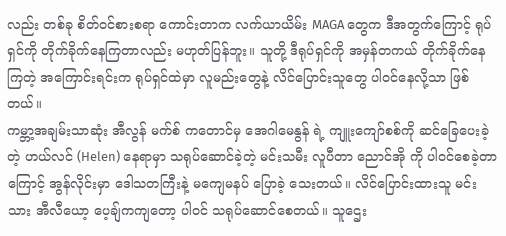လည်း တစ်ခု စိတ်ဝင်စားစရာ ကောင်းတာက လက်ယာယိမ်း MAGA တွေက ဒီအတွက်ကြောင့် ရုပ်ရှင်ကို တိုက်ခိုက်နေကြတာလည်း မဟုတ်ပြန်ဘူး။ သူတို့ ဒီရုပ်ရှင်ကို အမှန်တကယ် တိုက်ခိုက်နေကြတဲ့ အကြောင်းရင်းက ရုပ်ရှင်ထဲမှာ လူမည်းတွေနဲ့ လိင်ပြောင်းသူတွေ ပါဝင်နေလို့သာ ဖြစ်တယ်။
ကမ္ဘာ့အချမ်းသာဆုံး အီလွန် မက်စ် ကတောင်မှ အေဂါမေနွန် ရဲ့ ကျူးကျော်စစ်ကို ဆင်ခြေပေးခဲ့တဲ့ ဟယ်လင် (Helen) နေရာမှာ သရုပ်ဆောင်ခဲ့တဲ့ မင်းသမီး လူပီတာ ညောင်အို ကို ပါဝင်စေခဲ့တာကြောင့် အွန်လိုင်းမှာ ဒေါသတကြီးနဲ့ မကျေမနပ် ပြောခဲ့ သေးတယ်။ လိင်ပြောင်းထားသူ မင်းသား အီလီယော့ ပေ့ချ်ကကျတော့ ပါဝင် သရုပ်ဆောင်စေတယ်။ သူဌေး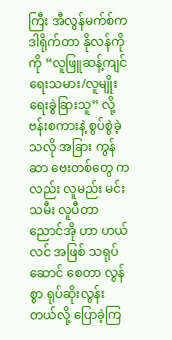ကြီး အီလွန်မက်စ်က ဒါရိုက်တာ နိုလန်ကို ကို “လူဖြူဆန့်ကျင်ရေးသမား/လူမျိုးရေးခွဲခြားသူ” လို့ ဗန်းစကားနဲ့ စွပ်စွဲခဲ့သလို အခြား ကွန်ဆာ ဗေးတစ်တွေ ကလည်း လူမည်း မင်းသမီး လူပီတာ ညောင်အို ဟာ ဟယ်လင် အဖြစ် သရုပ်ဆောင် စေတာ လွန်စွာ ရုပ်ဆိုးလွန်းတယ်လို့ ပြောခဲ့ကြ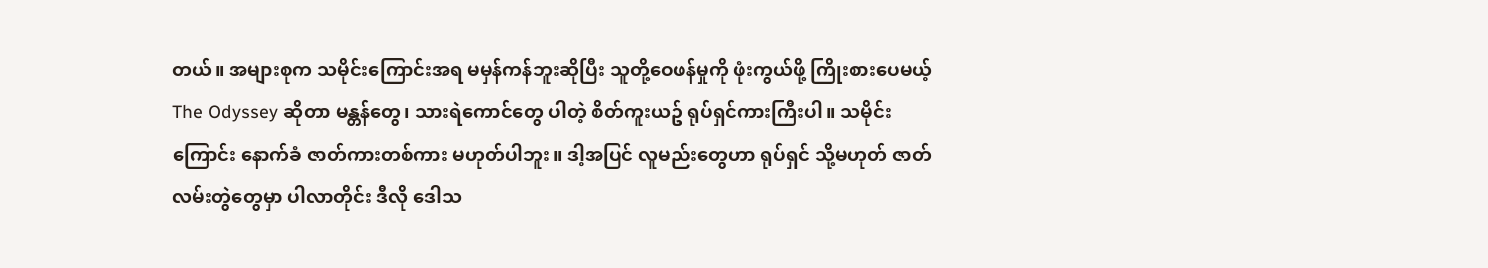တယ်။ အများစုက သမိုင်းကြောင်းအရ မမှန်ကန်ဘူးဆိုပြီး သူတို့ဝေဖန်မှုကို ဖုံးကွယ်ဖို့ ကြိုးစားပေမယ့် The Odyssey ဆိုတာ မန္တန်တွေ၊ သားရဲကောင်တွေ ပါတဲ့ စိတ်ကူးယဥ် ရုပ်ရှင်ကားကြီးပါ။ သမိုင်းကြောင်း နောက်ခံ ဇာတ်ကားတစ်ကား မဟုတ်ပါဘူး။ ဒါ့အပြင် လူမည်းတွေဟာ ရုပ်ရှင် သို့မဟုတ် ဇာတ်လမ်းတွဲတွေမှာ ပါလာတိုင်း ဒီလို ဒေါသ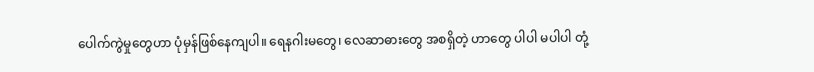ပေါက်ကွဲမှုတွေဟာ ပုံမှန်ဖြစ်နေကျပါ။ ရေနဂါးမတွေ၊ လေဆာဓားတွေ အစရှိတဲ့ ဟာတွေ ပါပါ မပါပါ တုံ့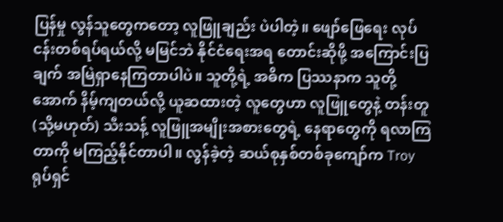ပြန်မှု လွန်သူတွေကတော့ လူဖြူချည်း ပဲပါတဲ့။ ဖျော်ဖြေရေး လုပ်ငန်းတစ်ရပ်ရယ်လို့ မမြင်ဘဲ နိုင်ငံရေးအရ တောင်းဆိုဖို့ အကြောင်းပြချက် အမြဲရှာနေကြတာပါပဲ။ သူတို့ရဲ့ အဓိက ပြဿနာက သူတို့အောက် နိမ့်ကျတယ်လို့ ယူဆထားတဲ့ လူတွေဟာ လူဖြူတွေနဲ့ တန်းတူ (သို့မဟုတ်) သီးသန့် လူဖြူအမျိုးအစားတွေရဲ့ နေရာတွေကို ရလာကြတာကို မကြည့်နိုင်တာပါ။ လွန်ခဲ့တဲ့ ဆယ်စုနှစ်တစ်ခုကျော်က Troy ရုပ်ရှင်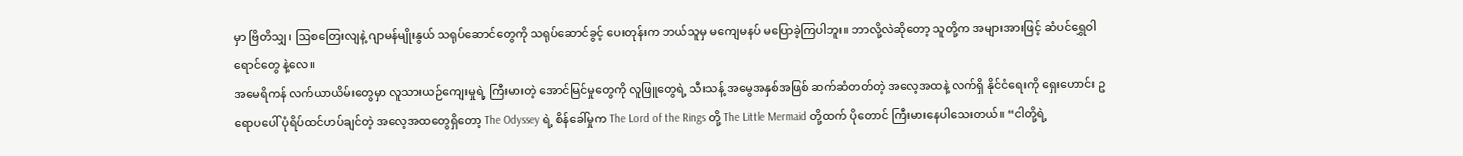မှာ ဗြိတိသျှ၊ ဩစတြေးလျနဲ့ ဂျာမန်မျိုးနွယ် သရုပ်ဆောင်တွေကို သရုပ်ဆောင်ခွင့် ပေးတုန်းက ဘယ်သူမှ မကျေမနပ် မပြောခဲ့ကြပါဘူး။ ဘာလို့လဲဆိုတော့ သူတို့က အများအားဖြင့် ဆံပင်ရွှေဝါရောင်တွေ နဲ့လေ။
အမေရိကန် လက်ယာယိမ်းတွေမှာ လူသားယဉ်ကျေးမှုရဲ့ ကြီးမားတဲ့ အောင်မြင်မှုတွေကို လူဖြူတွေရဲ့ သီးသန့် အမွေအနှစ်အဖြစ် ဆက်ဆံတတ်တဲ့ အလေ့အထနဲ့ လက်ရှိ နိုင်ငံရေးကို ရှေးဟောင်း ဥရောပပေါ် ပုံရိပ်ထင်ဟပ်ချင်တဲ့ အလေ့အထတွေရှိတော့ The Odyssey ရဲ့ စိန်ခေါ်မှုက The Lord of the Rings တို့ The Little Mermaid တို့ထက် ပိုတောင် ကြီးမားနေပါသေးတယ်။ “ငါတို့ရဲ့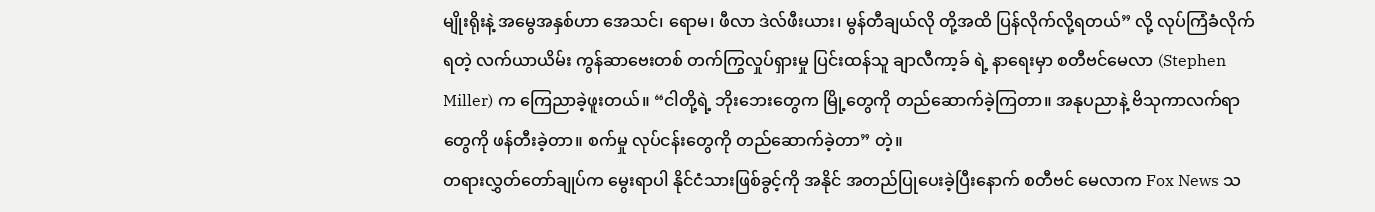မျိုးရိုးနဲ့ အမွေအနှစ်ဟာ အေသင်၊ ရောမ၊ ဖီလာ ဒဲလ်ဖီးယား၊ မွန်တီချယ်လို တို့အထိ ပြန်လိုက်လို့ရတယ်” လို့ လုပ်ကြံခံလိုက်ရတဲ့ လက်ယာယိမ်း ကွန်ဆာဗေးတစ် တက်ကြွလှုပ်ရှားမှု ပြင်းထန်သူ ချာလီကာ့ခ် ရဲ့ နာရေးမှာ စတီဗင်မေလာ (Stephen Miller) က ကြေညာခဲ့ဖူးတယ်။ “ငါတို့ရဲ့ ဘိုးဘေးတွေက မြို့တွေကို တည်ဆောက်ခဲ့ကြတာ။ အနုပညာနဲ့ ဗိသုကာလက်ရာတွေကို ဖန်တီးခဲ့တာ။ စက်မှု လုပ်ငန်းတွေကို တည်ဆောက်ခဲ့တာ” တဲ့။
တရားလွှတ်တော်ချုပ်က မွေးရာပါ နိုင်ငံသားဖြစ်ခွင့်ကို အနိုင် အတည်ပြုပေးခဲ့ပြီးနောက် စတီဗင် မေလာက Fox News သ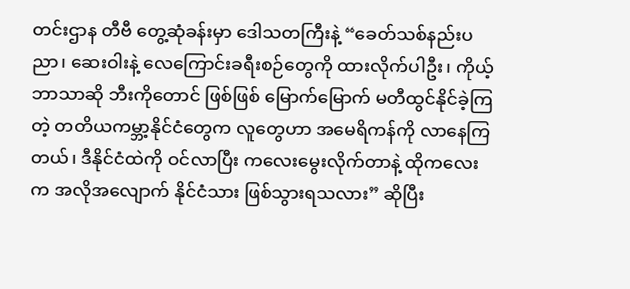တင်းဌာန တီဗီ တွေ့ဆုံခန်းမှာ ဒေါသတကြီးနဲ့ “ခေတ်သစ်နည်းပညာ၊ ဆေးဝါးနဲ့ လေကြောင်းခရီးစဉ်တွေကို ထားလိုက်ပါဦး၊ ကိုယ့်ဘာသာဆို ဘီးကိုတောင် ဖြစ်ဖြစ် မြောက်မြောက် မတီထွင်နိုင်ခဲ့ကြတဲ့ တတိယကမ္ဘာ့နိုင်ငံတွေက လူတွေဟာ အမေရိကန်ကို လာနေကြတယ်၊ ဒီနိုင်ငံထဲကို ဝင်လာပြီး ကလေးမွေးလိုက်တာနဲ့ ထိုကလေးက အလိုအလျောက် နိုင်ငံသား ဖြစ်သွားရသလား” ဆိုပြီး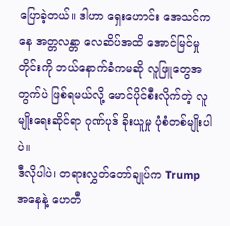ပြောခဲ့တယ်။ ဒါဟာ ရှေးဟောင်း အေသင်ကနေ အတ္တလန္တာ လေဆိပ်အထိ အောင်မြင်မှုတိုင်းကို ဘယ်နောက်ခံကမဆို လူဖြူတွေအတွက်ပဲ ဖြစ်ရမယ်လို့ မောင်ပိုင်စီးလိုက်တဲ့ လူမျိုးရေးဆိုင်ရာ ဂုဏ်ပုဒ် ခိုးယူမှု ပုံစံတစ်မျိုးပါပဲ။
ဒီလိုပါပဲ၊ တရားလွှတ်တော်ချုပ်က Trump အနေနဲ့ ဟေတီ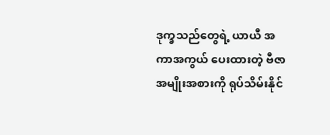ဒုက္ခသည်တွေရဲ့ ယာယီ အကာအကွယ် ပေးထားတဲ့ ဗီဇာအမျိုးအစားကို ရုပ်သိမ်းနိုင်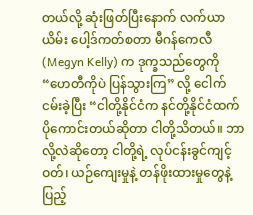တယ်လို့ ဆုံးဖြတ်ပြီးနောက် လက်ယာယိမ်း ပေါ့ဒ်ကတ်စတာ မီဂန်ကေလီ (Megyn Kelly) က ဒုက္ခသည်တွေကို “ဟေတီကိုပဲ ပြန်သွားကြ” လို့ ငေါက်ငမ်းခဲ့ပြီး “ငါတို့နိုင်ငံက နင်တို့နိုင်ငံထက် ပိုကောင်းတယ်ဆိုတာ ငါတို့သိတယ်။ ဘာလို့လဲဆိုတော့ ငါတို့ရဲ့ လုပ်ငန်းခွင်ကျင့်ဝတ်၊ ယဉ်ကျေးမှုနဲ့ တန်ဖိုးထားမှုတွေနဲ့ ပြည့်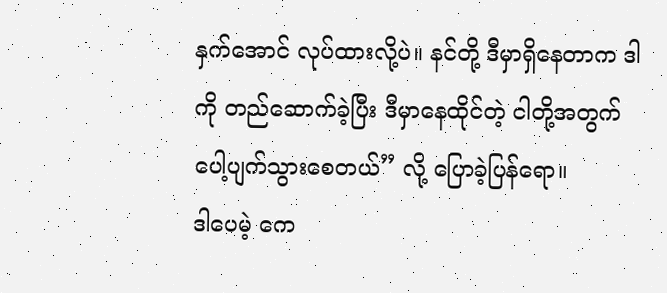နှက်အောင် လုပ်ထားလို့ပဲ။ နင်တို့ ဒီမှာရှိနေတာက ဒါကို တည်ဆောက်ခဲ့ပြီး ဒီမှာနေထိုင်တဲ့ ငါတို့အတွက် ပေါ့ပျက်သွားစေတယ်” လို့ ပြောခဲ့ပြန်ရော။
ဒါပေမဲ့ ကေ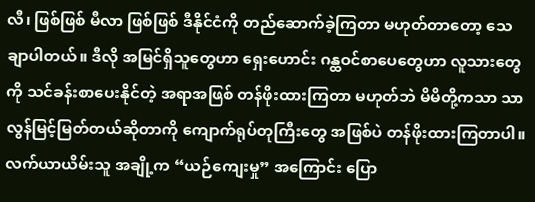လီ၊ ဖြစ်ဖြစ် မီလာ ဖြစ်ဖြစ် ဒီနိုင်ငံကို တည်ဆောက်ခဲ့ကြတာ မဟုတ်တာတော့ သေချာပါတယ်။ ဒီလို အမြင်ရှိသူတွေဟာ ရှေးဟောင်း ဂန္ထဝင်စာပေတွေဟာ လူသားတွေကို သင်ခန်းစာပေးနိုင်တဲ့ အရာအဖြစ် တန်ဖိုးထားကြတာ မဟုတ်ဘဲ မိမိတို့ကသာ သာလွန်မြင့်မြတ်တယ်ဆိုတာကို ကျောက်ရုပ်တုကြီးတွေ အဖြစ်ပဲ တန်ဖိုးထားကြတာပါ။
လက်ယာယိမ်းသူ အချို့က “ယဉ်ကျေးမှု” အကြောင်း ပြော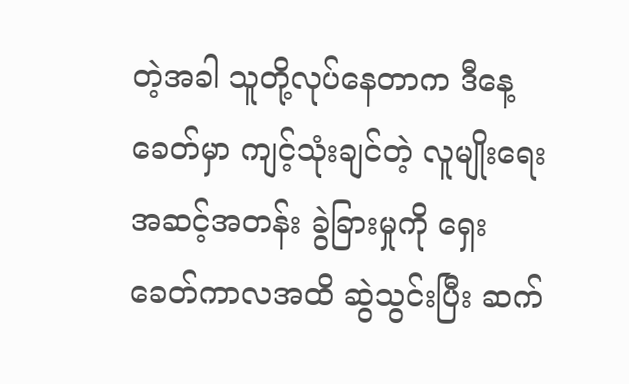တဲ့အခါ သူတို့လုပ်နေတာက ဒီနေ့ခေတ်မှာ ကျင့်သုံးချင်တဲ့ လူမျိုးရေးအဆင့်အတန်း ခွဲခြားမှုကို ရှေးခေတ်ကာလအထိ ဆွဲသွင်းပြီး ဆက်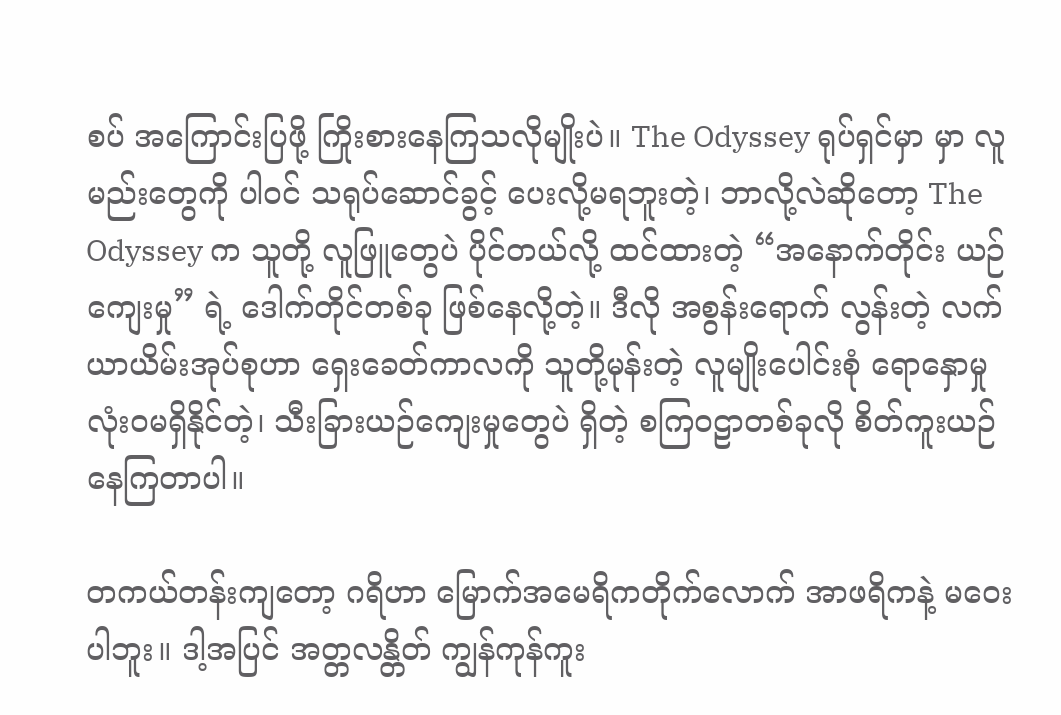စပ် အကြောင်းပြဖို့ ကြိုးစားနေကြသလိုမျိုးပဲ။ The Odyssey ရုပ်ရှင်မှာ မှာ လူမည်းတွေကို ပါဝင် သရုပ်ဆောင်ခွင့် ပေးလို့မရဘူးတဲ့၊ ဘာလို့လဲဆိုတော့ The Odyssey က သူတို့ လူဖြူတွေပဲ ပိုင်တယ်လို့ ထင်ထားတဲ့ “အနောက်တိုင်း ယဉ်ကျေးမှု” ရဲ့ ဒေါက်တိုင်တစ်ခု ဖြစ်နေလို့တဲ့။ ဒီလို အစွန်းရောက် လွန်းတဲ့ လက်ယာယိမ်းအုပ်စုဟာ ရှေးခေတ်ကာလကို သူတို့မုန်းတဲ့ လူမျိုးပေါင်းစုံ ရောနှောမှု လုံးဝမရှိနိုင်တဲ့၊ သီးခြားယဉ်ကျေးမှုတွေပဲ ရှိတဲ့ စကြဝဠာတစ်ခုလို စိတ်ကူးယဉ်နေကြတာပါ။

တကယ်တန်းကျတော့ ဂရိဟာ မြောက်အမေရိကတိုက်လောက် အာဖရိကနဲ့ မဝေးပါဘူး။ ဒါ့အပြင် အတ္တလန္တိတ် ကျွန်ကုန်ကူး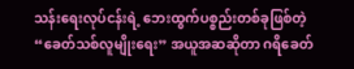သန်းရေးလုပ်ငန်းရဲ့ ဘေးထွက်ပစ္စည်းတစ်ခုဖြစ်တဲ့ “ခေတ်သစ်လူမျိုးရေး” အယူအဆဆိုတာ ဂရိခေတ်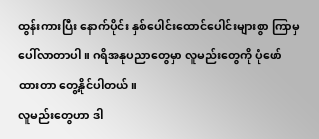ထွန်းကားပြီး နောက်ပိုင်း နှစ်ပေါင်းထောင်ပေါင်းများစွာ ကြာမှ ပေါ်လာတာပါ။ ဂရိအနုပညာတွေမှာ လူမည်းတွေကို ပုံဖော်ထားတာ တွေ့နိုင်ပါတယ်။
လူမည်းတွေဟာ ဒါ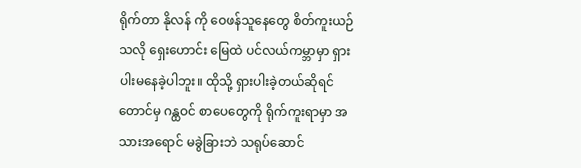ရိုက်တာ နိုလန် ကို ဝေဖန်သူနေတွေ စိတ်ကူးယဉ်သလို ရှေးဟောင်း မြေထဲ ပင်လယ်ကမ္ဘာမှာ ရှားပါးမနေခဲ့ပါဘူး။ ထိုသို့ ရှားပါးခဲ့တယ်ဆိုရင်တောင်မှ ဂန္ထဝင် စာပေတွေကို ရိုက်ကူးရာမှာ အသားအရောင် မခွဲခြားဘဲ သရုပ်ဆောင်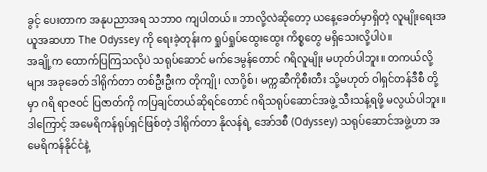ခွင့် ပေးတာက အနုပညာအရ သဘာဝ ကျပါတယ်။ ဘာလို့လဲဆိုတော့ ယနေ့ခေတ်မှာရှိတဲ့ လူမျိုးရေးအယူအဆဟာ The Odyssey ကို ရေးခဲ့တုန်းက ရှုပ်ရှုပ်ထွေးထွေး ကိစ္စတွေ မရှိသေးလို့ပါပဲ။
အချို့က ထောက်ပြကြသလိုပဲ သရုပ်ဆောင် မက်ဒေမွန်တောင် ဂရိလူမျိုး မဟုတ်ပါဘူး။ တကယ်လို့များ အခုခေတ် ဒါရိုက်တာ တစ်ဦးဦးက တိုကျို၊ လာဂို့စ်၊ မက္ကဆီကိုစီးတီး သို့မဟုတ် ဝါရှင်တန်ဒီစီ တို့မှာ ဂရိ ရာဇဝင် ပြဇာတ်ကို ကပြချင်တယ်ဆိုရင်တောင် ဂရိသရုပ်ဆောင်အဖွဲ့ သီးသန့်ရဖို့ မလွယ်ပါဘူး။ ဒါကြောင့် အမေရိကန်ရုပ်ရှင်ဖြစ်တဲ့ ဒါရိုက်တာ နိုလန်ရဲ့ အော်ဒစီ (Odyssey) သရုပ်ဆောင်အဖွဲ့ဟာ အမေရိကန်နိုင်ငံနဲ့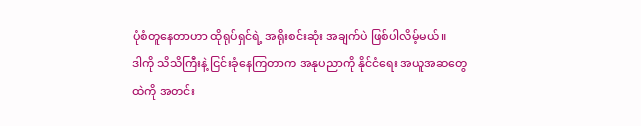ပုံစံတူနေတာဟာ ထိုရုပ်ရှင်ရဲ့ အရိုးစင်းဆုံး အချက်ပဲ ဖြစ်ပါလိမ့်မယ်။
ဒါကို သိသိကြီးနဲ့ ငြင်းခုံနေကြတာက အနုပညာကို နိုင်ငံရေး အယူအဆတွေထဲကို အတင်း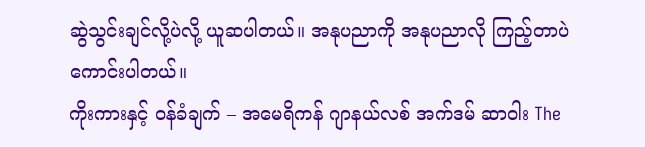ဆွဲသွင်းချင်လို့ပဲလို့ ယူဆပါတယ်။ အနုပညာကို အနုပညာလို ကြည့်တာပဲ ကောင်းပါတယ်။
ကိုးကားနှင့် ဝန်ခံချက် – အမေရိကန် ဂျာနယ်လစ် အက်ဒမ် ဆာဝါး The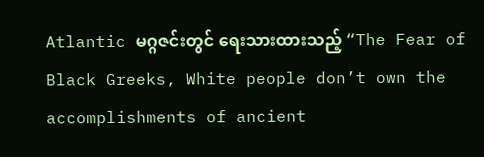Atlantic မဂ္ဂဇင်းတွင် ရေးသားထားသည့် “The Fear of Black Greeks, White people don’t own the accomplishments of ancient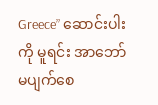Greece” ဆောင်းပါးကို မူရင်း အာဘော် မပျက်စေ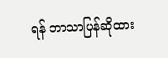ရန် ဘာသာပြန်ဆိုထား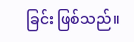ခြင်း ဖြစ်သည်။